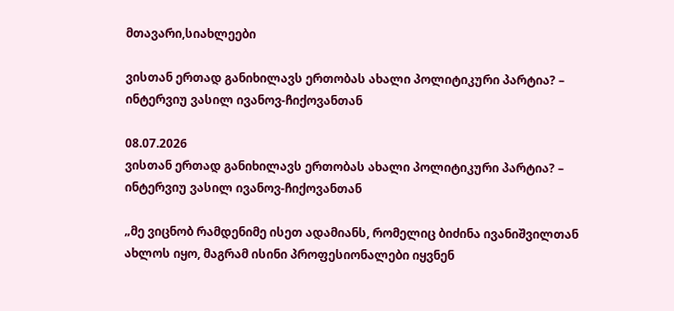მთავარი,სიახლეები

ვისთან ერთად განიხილავს ერთობას ახალი პოლიტიკური პარტია? – ინტერვიუ ვასილ ივანოვ-ჩიქოვანთან

08.07.2026
ვისთან ერთად განიხილავს ერთობას ახალი პოლიტიკური პარტია? – ინტერვიუ ვასილ ივანოვ-ჩიქოვანთან

„მე ვიცნობ რამდენიმე ისეთ ადამიანს, რომელიც ბიძინა ივანიშვილთან ახლოს იყო, მაგრამ ისინი პროფესიონალები იყვნენ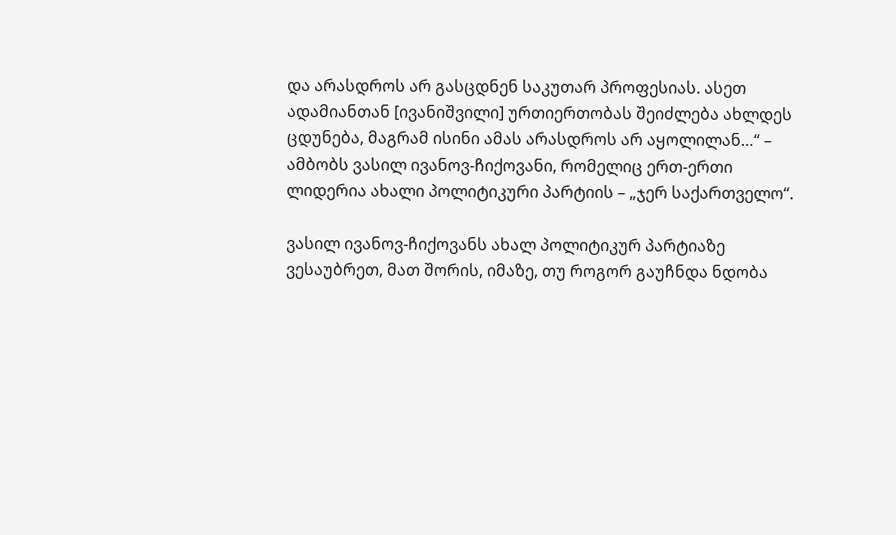და არასდროს არ გასცდნენ საკუთარ პროფესიას. ასეთ ადამიანთან [ივანიშვილი] ურთიერთობას შეიძლება ახლდეს ცდუნება, მაგრამ ისინი ამას არასდროს არ აყოლილან…“ – ამბობს ვასილ ივანოვ-ჩიქოვანი, რომელიც ერთ-ერთი ლიდერია ახალი პოლიტიკური პარტიის – „ჯერ საქართველო“.

ვასილ ივანოვ-ჩიქოვანს ახალ პოლიტიკურ პარტიაზე ვესაუბრეთ, მათ შორის, იმაზე, თუ როგორ გაუჩნდა ნდობა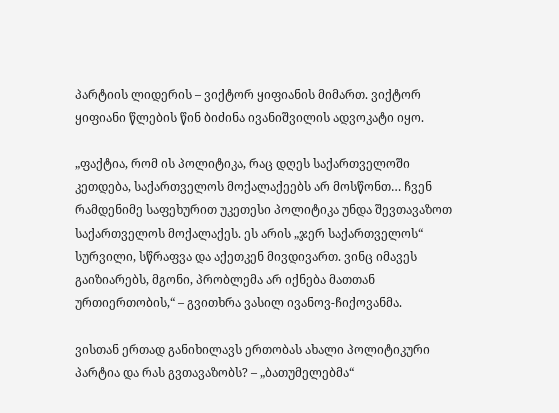პარტიის ლიდერის – ვიქტორ ყიფიანის მიმართ. ვიქტორ ყიფიანი წლების წინ ბიძინა ივანიშვილის ადვოკატი იყო.

„ფაქტია, რომ ის პოლიტიკა, რაც დღეს საქართველოში კეთდება, საქართველოს მოქალაქეებს არ მოსწონთ… ჩვენ რამდენიმე საფეხურით უკეთესი პოლიტიკა უნდა შევთავაზოთ საქართველოს მოქალაქეს. ეს არის „ჯერ საქართველოს“ სურვილი, სწრაფვა და აქეთკენ მივდივართ. ვინც იმავეს გაიზიარებს, მგონი, პრობლემა არ იქნება მათთან ურთიერთობის,“ – გვითხრა ვასილ ივანოვ-ჩიქოვანმა.

ვისთან ერთად განიხილავს ერთობას ახალი პოლიტიკური პარტია და რას გვთავაზობს? – „ბათუმელებმა“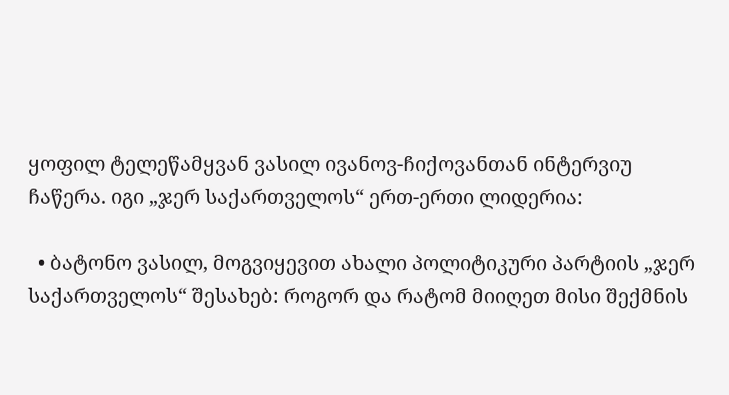ყოფილ ტელეწამყვან ვასილ ივანოვ-ჩიქოვანთან ინტერვიუ ჩაწერა. იგი „ჯერ საქართველოს“ ერთ-ერთი ლიდერია:

  • ბატონო ვასილ, მოგვიყევით ახალი პოლიტიკური პარტიის „ჯერ საქართველოს“ შესახებ: როგორ და რატომ მიიღეთ მისი შექმნის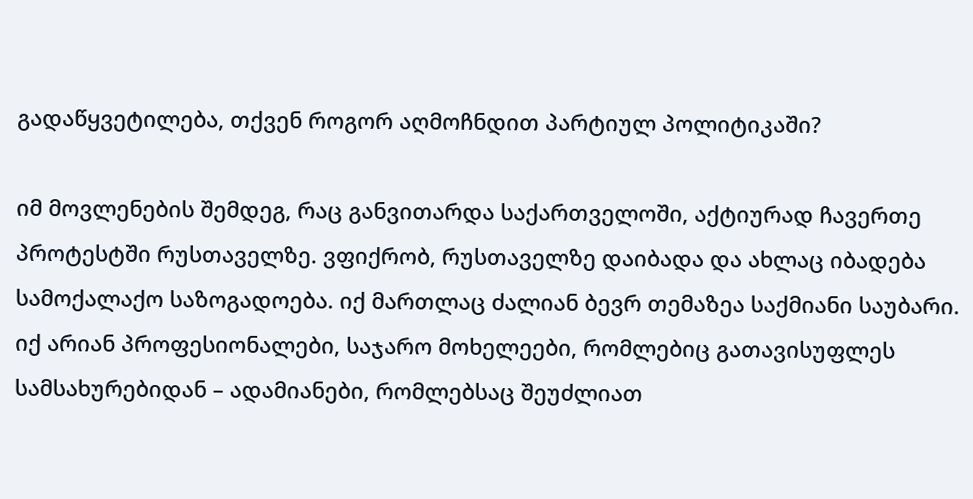გადაწყვეტილება, თქვენ როგორ აღმოჩნდით პარტიულ პოლიტიკაში?

იმ მოვლენების შემდეგ, რაც განვითარდა საქართველოში, აქტიურად ჩავერთე პროტესტში რუსთაველზე. ვფიქრობ, რუსთაველზე დაიბადა და ახლაც იბადება სამოქალაქო საზოგადოება. იქ მართლაც ძალიან ბევრ თემაზეა საქმიანი საუბარი. იქ არიან პროფესიონალები, საჯარო მოხელეები, რომლებიც გათავისუფლეს სამსახურებიდან – ადამიანები, რომლებსაც შეუძლიათ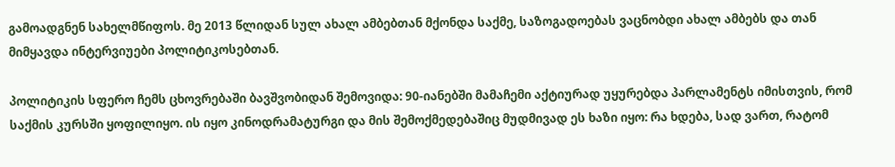გამოადგნენ სახელმწიფოს. მე 2013 წლიდან სულ ახალ ამბებთან მქონდა საქმე, საზოგადოებას ვაცნობდი ახალ ამბებს და თან მიმყავდა ინტერვიუები პოლიტიკოსებთან.

პოლიტიკის სფერო ჩემს ცხოვრებაში ბავშვობიდან შემოვიდა: 90-იანებში მამაჩემი აქტიურად უყურებდა პარლამენტს იმისთვის, რომ საქმის კურსში ყოფილიყო. ის იყო კინოდრამატურგი და მის შემოქმედებაშიც მუდმივად ეს ხაზი იყო: რა ხდება, სად ვართ, რატომ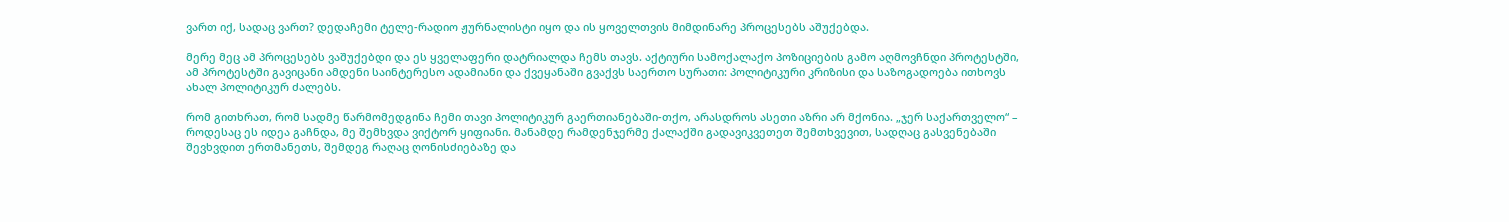ვართ იქ, სადაც ვართ? დედაჩემი ტელე-რადიო ჟურნალისტი იყო და ის ყოველთვის მიმდინარე პროცესებს აშუქებდა.

მერე მეც ამ პროცესებს ვაშუქებდი და ეს ყველაფერი დატრიალდა ჩემს თავს. აქტიური სამოქალაქო პოზიციების გამო აღმოვჩნდი პროტესტში, ამ პროტესტში გავიცანი ამდენი საინტერესო ადამიანი და ქვეყანაში გვაქვს საერთო სურათი: პოლიტიკური კრიზისი და საზოგადოება ითხოვს ახალ პოლიტიკურ ძალებს.

რომ გითხრათ, რომ სადმე წარმომედგინა ჩემი თავი პოლიტიკურ გაერთიანებაში-თქო, არასდროს ასეთი აზრი არ მქონია. „ჯერ საქართველო“ – როდესაც ეს იდეა გაჩნდა, მე შემხვდა ვიქტორ ყიფიანი. მანამდე რამდენჯერმე ქალაქში გადავიკვეთეთ შემთხვევით, სადღაც გასვენებაში შევხვდით ერთმანეთს, შემდეგ რაღაც ღონისძიებაზე და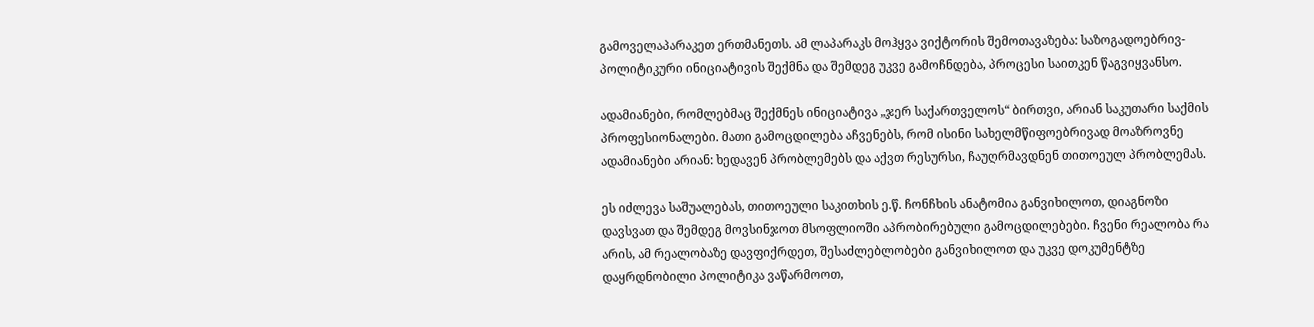გამოველაპარაკეთ ერთმანეთს. ამ ლაპარაკს მოჰყვა ვიქტორის შემოთავაზება: საზოგადოებრივ-პოლიტიკური ინიციატივის შექმნა და შემდეგ უკვე გამოჩნდება, პროცესი საითკენ წაგვიყვანსო.

ადამიანები, რომლებმაც შექმნეს ინიციატივა „ჯერ საქართველოს“ ბირთვი, არიან საკუთარი საქმის პროფესიონალები. მათი გამოცდილება აჩვენებს, რომ ისინი სახელმწიფოებრივად მოაზროვნე ადამიანები არიან: ხედავენ პრობლემებს და აქვთ რესურსი, ჩაუღრმავდნენ თითოეულ პრობლემას.

ეს იძლევა საშუალებას, თითოეული საკითხის ე.წ. ჩონჩხის ანატომია განვიხილოთ, დიაგნოზი დავსვათ და შემდეგ მოვსინჯოთ მსოფლიოში აპრობირებული გამოცდილებები. ჩვენი რეალობა რა არის, ამ რეალობაზე დავფიქრდეთ, შესაძლებლობები განვიხილოთ და უკვე დოკუმენტზე დაყრდნობილი პოლიტიკა ვაწარმოოთ,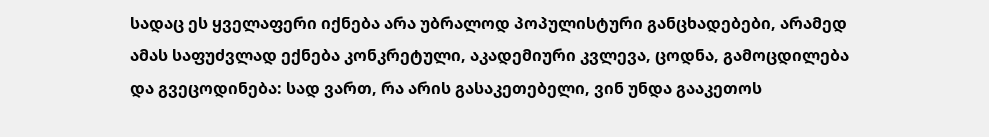სადაც ეს ყველაფერი იქნება არა უბრალოდ პოპულისტური განცხადებები, არამედ ამას საფუძვლად ექნება კონკრეტული, აკადემიური კვლევა, ცოდნა, გამოცდილება და გვეცოდინება: სად ვართ, რა არის გასაკეთებელი, ვინ უნდა გააკეთოს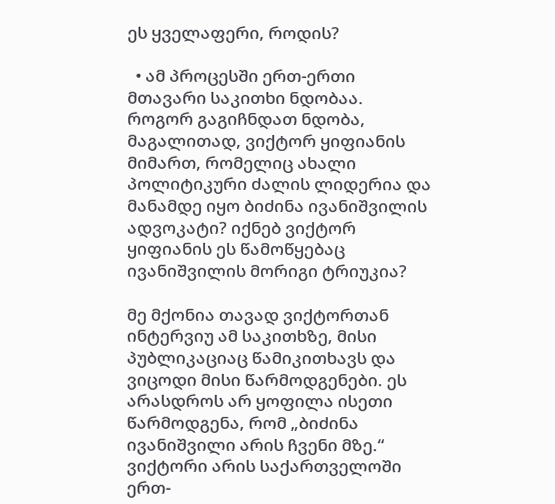ეს ყველაფერი, როდის?

  • ამ პროცესში ერთ-ერთი მთავარი საკითხი ნდობაა. როგორ გაგიჩნდათ ნდობა, მაგალითად, ვიქტორ ყიფიანის მიმართ, რომელიც ახალი პოლიტიკური ძალის ლიდერია და მანამდე იყო ბიძინა ივანიშვილის ადვოკატი? იქნებ ვიქტორ ყიფიანის ეს წამოწყებაც ივანიშვილის მორიგი ტრიუკია?

მე მქონია თავად ვიქტორთან ინტერვიუ ამ საკითხზე, მისი პუბლიკაციაც წამიკითხავს და ვიცოდი მისი წარმოდგენები. ეს არასდროს არ ყოფილა ისეთი წარმოდგენა, რომ „ბიძინა ივანიშვილი არის ჩვენი მზე.“ ვიქტორი არის საქართველოში ერთ-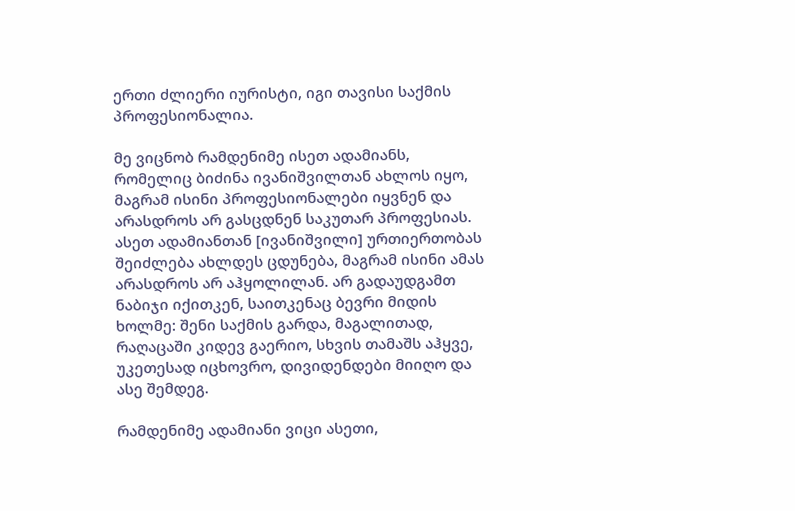ერთი ძლიერი იურისტი, იგი თავისი საქმის პროფესიონალია.

მე ვიცნობ რამდენიმე ისეთ ადამიანს, რომელიც ბიძინა ივანიშვილთან ახლოს იყო, მაგრამ ისინი პროფესიონალები იყვნენ და არასდროს არ გასცდნენ საკუთარ პროფესიას. ასეთ ადამიანთან [ივანიშვილი] ურთიერთობას შეიძლება ახლდეს ცდუნება, მაგრამ ისინი ამას არასდროს არ აჰყოლილან. არ გადაუდგამთ ნაბიჯი იქითკენ, საითკენაც ბევრი მიდის ხოლმე: შენი საქმის გარდა, მაგალითად, რაღაცაში კიდევ გაერიო, სხვის თამაშს აჰყვე, უკეთესად იცხოვრო, დივიდენდები მიიღო და ასე შემდეგ.

რამდენიმე ადამიანი ვიცი ასეთი,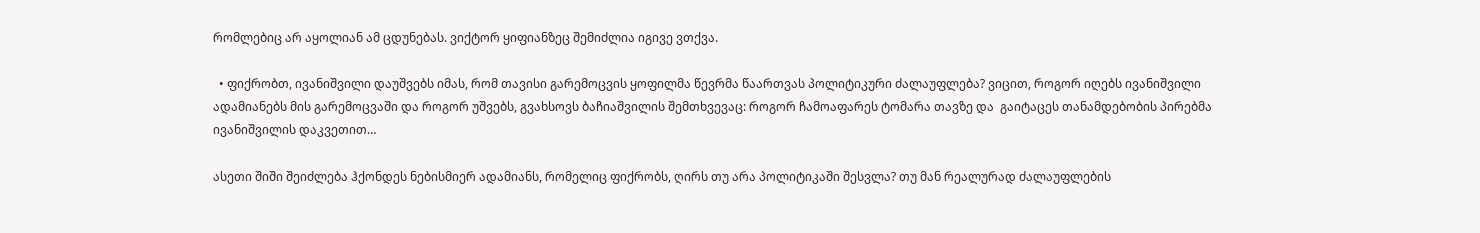რომლებიც არ აყოლიან ამ ცდუნებას. ვიქტორ ყიფიანზეც შემიძლია იგივე ვთქვა.

  • ფიქრობთ, ივანიშვილი დაუშვებს იმას, რომ თავისი გარემოცვის ყოფილმა წევრმა წაართვას პოლიტიკური ძალაუფლება? ვიცით, როგორ იღებს ივანიშვილი ადამიანებს მის გარემოცვაში და როგორ უშვებს, გვახსოვს ბაჩიაშვილის შემთხვევაც: როგორ ჩამოაფარეს ტომარა თავზე და  გაიტაცეს თანამდებობის პირებმა ივანიშვილის დაკვეთით…

ასეთი შიში შეიძლება ჰქონდეს ნებისმიერ ადამიანს, რომელიც ფიქრობს, ღირს თუ არა პოლიტიკაში შესვლა? თუ მან რეალურად ძალაუფლების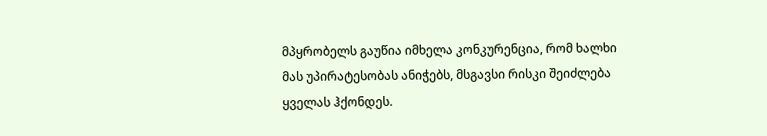მპყრობელს გაუწია იმხელა კონკურენცია, რომ ხალხი მას უპირატესობას ანიჭებს, მსგავსი რისკი შეიძლება ყველას ჰქონდეს.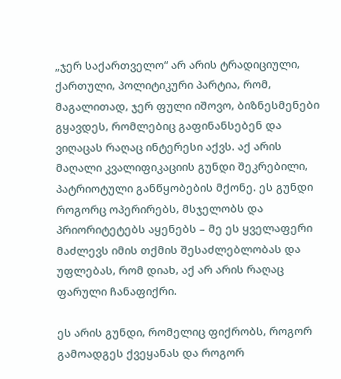„ჯერ საქართველო“ არ არის ტრადიციული, ქართული, პოლიტიკური პარტია, რომ, მაგალითად, ჯერ ფული იშოვო, ბიზნესმენები გყავდეს, რომლებიც გაფინანსებენ და ვიღაცას რაღაც ინტერესი აქვს. აქ არის მაღალი კვალიფიკაციის გუნდი შეკრებილი, პატრიოტული განწყობების მქონე. ეს გუნდი როგორც ოპერირებს, მსჯელობს და პრიორიტეტებს აყენებს – მე ეს ყველაფერი მაძლევს იმის თქმის შესაძლებლობას და უფლებას, რომ დიახ, აქ არ არის რაღაც ფარული ჩანაფიქრი.

ეს არის გუნდი, რომელიც ფიქრობს, როგორ გამოადგეს ქვეყანას და როგორ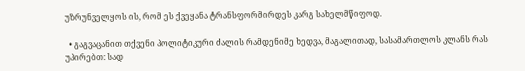უზრუნველყოს ის, რომ ეს ქვეყანა ტრანსფორმირდეს კარგ სახელმწიფოდ.

  • გაგვაცანით თქვენი პოლიტიკური ძალის რამდენიმე ხედვა, მაგალითად, სასამართლოს კლანს რას უპირებთ: სად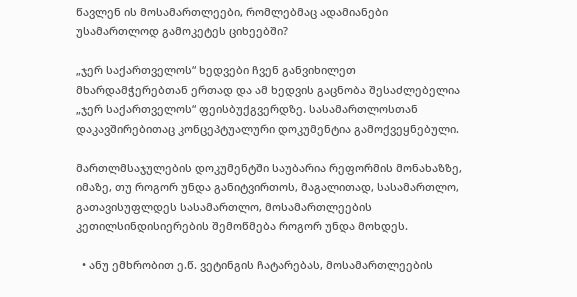წავლენ ის მოსამართლეები, რომლებმაც ადამიანები უსამართლოდ გამოკეტეს ციხეებში?

„ჯერ საქართველოს“ ხედვები ჩვენ განვიხილეთ მხარდამჭერებთან ერთად და ამ ხედვის გაცნობა შესაძლებელია „ჯერ საქართველოს“ ფეისბუქგვერდზე. სასამართლოსთან დაკავშირებითაც კონცეპტუალური დოკუმენტია გამოქვეყნებული.

მართლმსაჯულების დოკუმენტში საუბარია რეფორმის მონახაზზე, იმაზე, თუ როგორ უნდა განიტვირთოს, მაგალითად, სასამართლო, გათავისუფლდეს სასამართლო, მოსამართლეების კეთილსინდისიერების შემოწმება როგორ უნდა მოხდეს.

  • ანუ ემხრობით ე.წ. ვეტინგის ჩატარებას, მოსამართლეების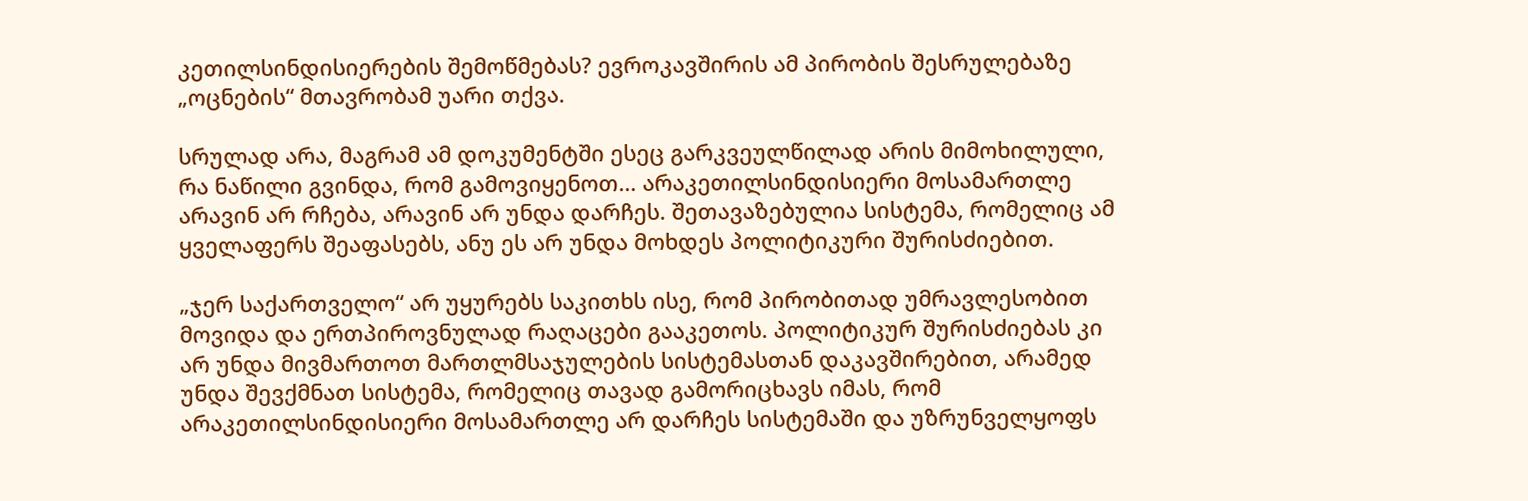კეთილსინდისიერების შემოწმებას? ევროკავშირის ამ პირობის შესრულებაზე „ოცნების“ მთავრობამ უარი თქვა.

სრულად არა, მაგრამ ამ დოკუმენტში ესეც გარკვეულწილად არის მიმოხილული, რა ნაწილი გვინდა, რომ გამოვიყენოთ… არაკეთილსინდისიერი მოსამართლე არავინ არ რჩება, არავინ არ უნდა დარჩეს. შეთავაზებულია სისტემა, რომელიც ამ ყველაფერს შეაფასებს, ანუ ეს არ უნდა მოხდეს პოლიტიკური შურისძიებით.

„ჯერ საქართველო“ არ უყურებს საკითხს ისე, რომ პირობითად უმრავლესობით მოვიდა და ერთპიროვნულად რაღაცები გააკეთოს. პოლიტიკურ შურისძიებას კი არ უნდა მივმართოთ მართლმსაჯულების სისტემასთან დაკავშირებით, არამედ უნდა შევქმნათ სისტემა, რომელიც თავად გამორიცხავს იმას, რომ არაკეთილსინდისიერი მოსამართლე არ დარჩეს სისტემაში და უზრუნველყოფს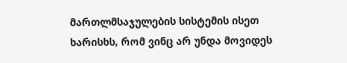მართლმსაჯულების სისტემის ისეთ ხარისხს, რომ ვინც არ უნდა მოვიდეს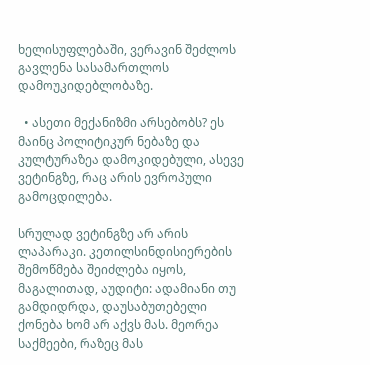ხელისუფლებაში, ვერავინ შეძლოს გავლენა სასამართლოს დამოუკიდებლობაზე.

  • ასეთი მექანიზმი არსებობს? ეს მაინც პოლიტიკურ ნებაზე და კულტურაზეა დამოკიდებული, ასევე ვეტინგზე, რაც არის ევროპული გამოცდილება.

სრულად ვეტინგზე არ არის ლაპარაკი. კეთილსინდისიერების შემოწმება შეიძლება იყოს, მაგალითად, აუდიტი: ადამიანი თუ გამდიდრდა, დაუსაბუთებელი ქონება ხომ არ აქვს მას. მეორეა საქმეები, რაზეც მას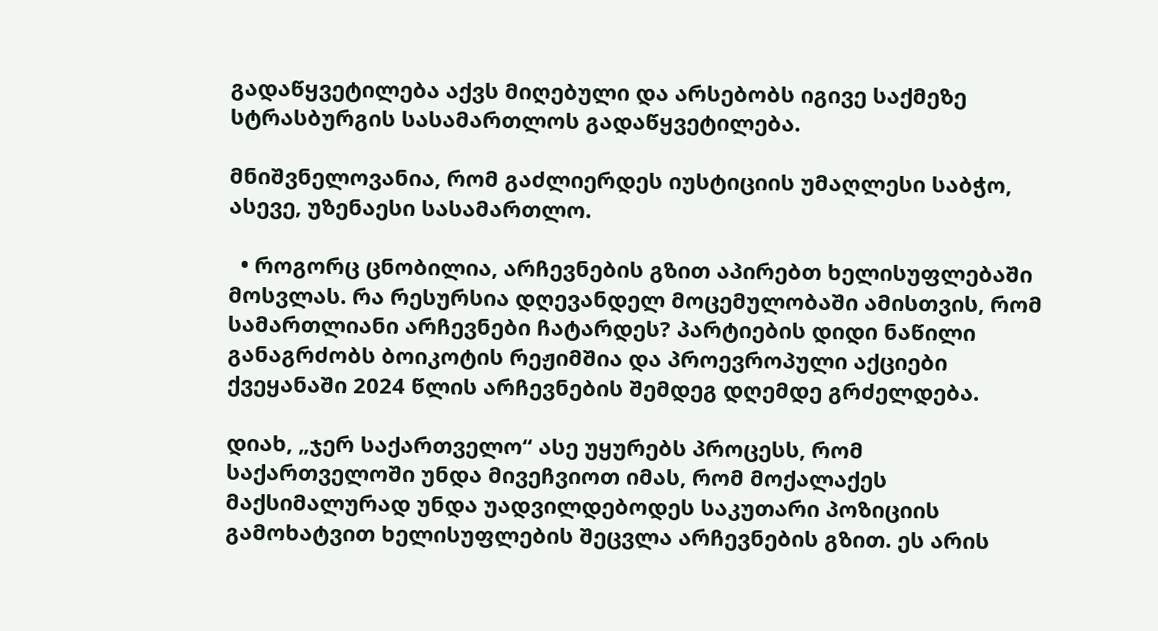გადაწყვეტილება აქვს მიღებული და არსებობს იგივე საქმეზე სტრასბურგის სასამართლოს გადაწყვეტილება.

მნიშვნელოვანია, რომ გაძლიერდეს იუსტიციის უმაღლესი საბჭო, ასევე, უზენაესი სასამართლო.

  • როგორც ცნობილია, არჩევნების გზით აპირებთ ხელისუფლებაში მოსვლას. რა რესურსია დღევანდელ მოცემულობაში ამისთვის, რომ სამართლიანი არჩევნები ჩატარდეს? პარტიების დიდი ნაწილი განაგრძობს ბოიკოტის რეჟიმშია და პროევროპული აქციები ქვეყანაში 2024 წლის არჩევნების შემდეგ დღემდე გრძელდება.

დიახ, „ჯერ საქართველო“ ასე უყურებს პროცესს, რომ საქართველოში უნდა მივეჩვიოთ იმას, რომ მოქალაქეს მაქსიმალურად უნდა უადვილდებოდეს საკუთარი პოზიციის გამოხატვით ხელისუფლების შეცვლა არჩევნების გზით. ეს არის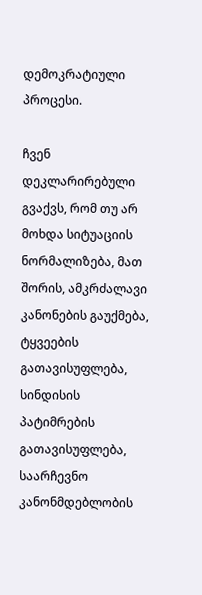დემოკრატიული პროცესი.

ჩვენ დეკლარირებული გვაქვს, რომ თუ არ მოხდა სიტუაციის ნორმალიზება, მათ შორის, ამკრძალავი კანონების გაუქმება, ტყვეების გათავისუფლება, სინდისის პატიმრების გათავისუფლება, საარჩევნო კანონმდებლობის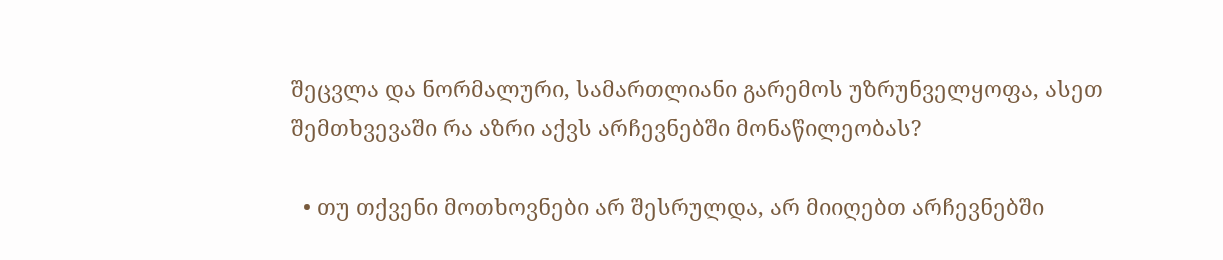შეცვლა და ნორმალური, სამართლიანი გარემოს უზრუნველყოფა, ასეთ შემთხვევაში რა აზრი აქვს არჩევნებში მონაწილეობას?

  • თუ თქვენი მოთხოვნები არ შესრულდა, არ მიიღებთ არჩევნებში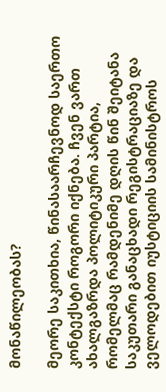მონაწილეობას?

მეორე საკითხია, წინასაარჩევნოდ საერთო კონტექსტი როგორი იქნება. ჩვენ ვართ ახალგაზრდა პოლიტიკური პარტია, რომელმაც რამდენიმე დღის წინ შეიტანა საკუთარი განაცხადი რეგისტრაციაზე და ველოდებით იუსტიციის სამინისტროს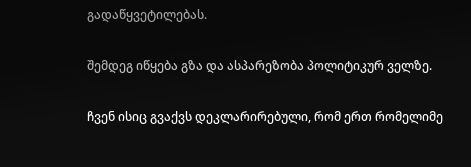გადაწყვეტილებას.

შემდეგ იწყება გზა და ასპარეზობა პოლიტიკურ ველზე.

ჩვენ ისიც გვაქვს დეკლარირებული, რომ ერთ რომელიმე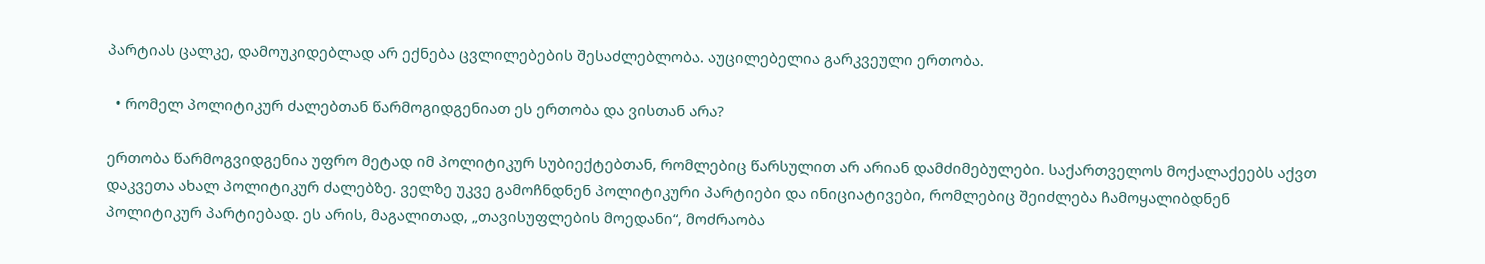პარტიას ცალკე, დამოუკიდებლად არ ექნება ცვლილებების შესაძლებლობა. აუცილებელია გარკვეული ერთობა.

  • რომელ პოლიტიკურ ძალებთან წარმოგიდგენიათ ეს ერთობა და ვისთან არა?

ერთობა წარმოგვიდგენია უფრო მეტად იმ პოლიტიკურ სუბიექტებთან, რომლებიც წარსულით არ არიან დამძიმებულები. საქართველოს მოქალაქეებს აქვთ დაკვეთა ახალ პოლიტიკურ ძალებზე. ველზე უკვე გამოჩნდნენ პოლიტიკური პარტიები და ინიციატივები, რომლებიც შეიძლება ჩამოყალიბდნენ პოლიტიკურ პარტიებად. ეს არის, მაგალითად, „თავისუფლების მოედანი“, მოძრაობა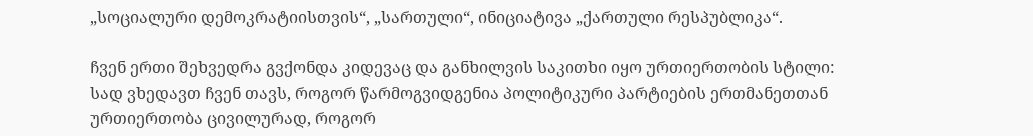„სოციალური დემოკრატიისთვის“, „სართული“, ინიციატივა „ქართული რესპუბლიკა“.

ჩვენ ერთი შეხვედრა გვქონდა კიდევაც და განხილვის საკითხი იყო ურთიერთობის სტილი: სად ვხედავთ ჩვენ თავს, როგორ წარმოგვიდგენია პოლიტიკური პარტიების ერთმანეთთან ურთიერთობა ცივილურად, როგორ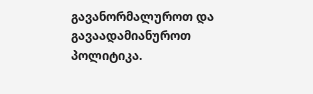გავანორმალუროთ და გავაადამიანუროთ პოლიტიკა.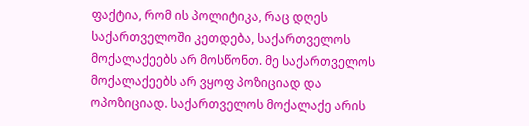ფაქტია, რომ ის პოლიტიკა, რაც დღეს საქართველოში კეთდება, საქართველოს მოქალაქეებს არ მოსწონთ. მე საქართველოს მოქალაქეებს არ ვყოფ პოზიციად და ოპოზიციად. საქართველოს მოქალაქე არის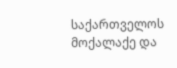საქართველოს მოქალაქე და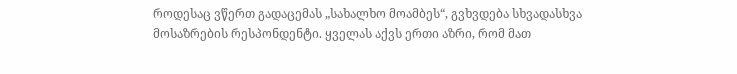როდესაც ვწერთ გადაცემას „სახალხო მოამბეს“, გვხვდება სხვადასხვა მოსაზრების რესპონდენტი. ყველას აქვს ერთი აზრი, რომ მათ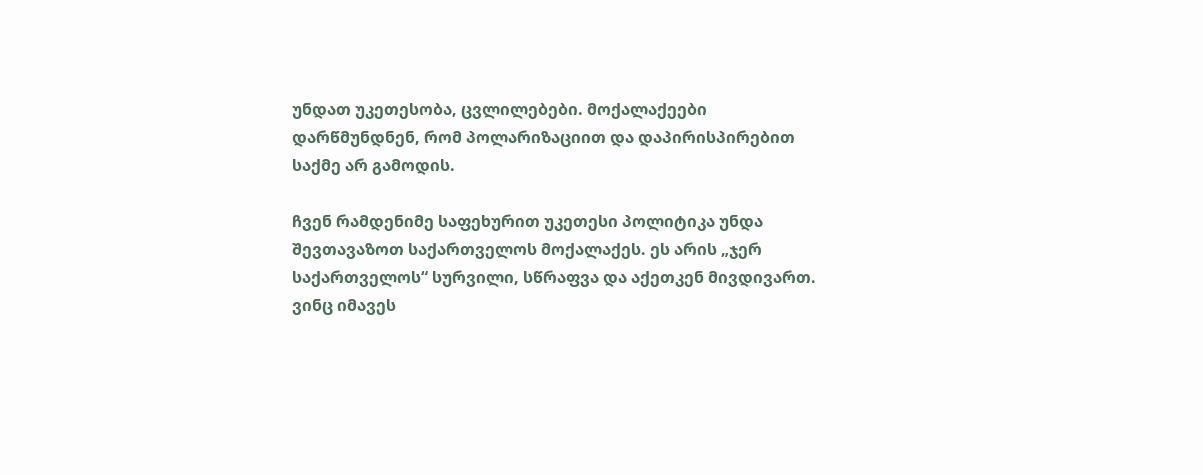უნდათ უკეთესობა, ცვლილებები. მოქალაქეები დარწმუნდნენ, რომ პოლარიზაციით და დაპირისპირებით საქმე არ გამოდის.

ჩვენ რამდენიმე საფეხურით უკეთესი პოლიტიკა უნდა შევთავაზოთ საქართველოს მოქალაქეს. ეს არის „ჯერ საქართველოს“ სურვილი, სწრაფვა და აქეთკენ მივდივართ. ვინც იმავეს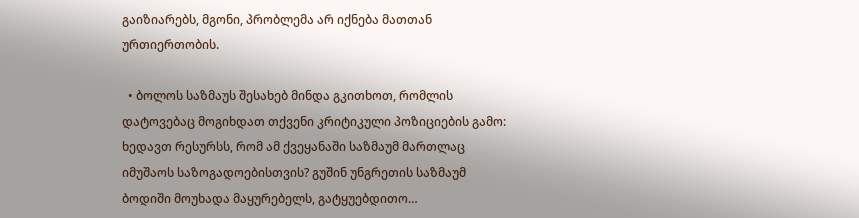გაიზიარებს, მგონი, პრობლემა არ იქნება მათთან ურთიერთობის.

  • ბოლოს საზმაუს შესახებ მინდა გკითხოთ, რომლის დატოვებაც მოგიხდათ თქვენი კრიტიკული პოზიციების გამო: ხედავთ რესურსს, რომ ამ ქვეყანაში საზმაუმ მართლაც იმუშაოს საზოგადოებისთვის? გუშინ უნგრეთის საზმაუმ ბოდიში მოუხადა მაყურებელს, გატყუებდითო…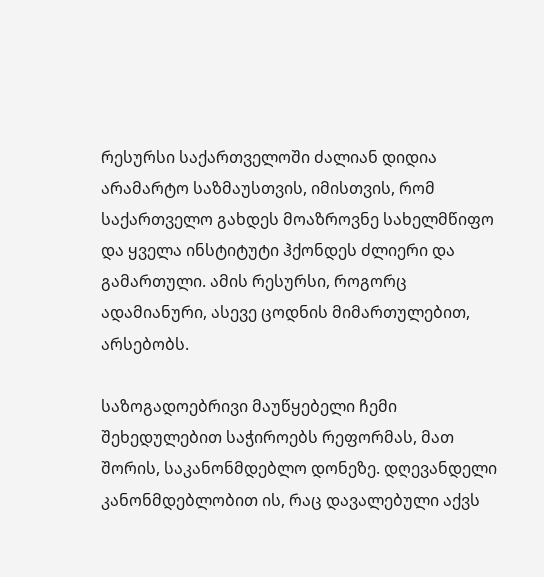რესურსი საქართველოში ძალიან დიდია არამარტო საზმაუსთვის, იმისთვის, რომ საქართველო გახდეს მოაზროვნე სახელმწიფო და ყველა ინსტიტუტი ჰქონდეს ძლიერი და გამართული. ამის რესურსი, როგორც ადამიანური, ასევე ცოდნის მიმართულებით, არსებობს.

საზოგადოებრივი მაუწყებელი ჩემი შეხედულებით საჭიროებს რეფორმას, მათ შორის, საკანონმდებლო დონეზე. დღევანდელი კანონმდებლობით ის, რაც დავალებული აქვს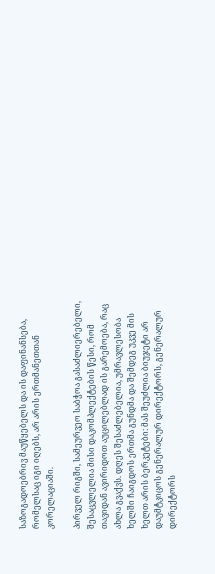საზოგადოებრივ მაუწყებელს და ის დაფინანსება, რომელსაც იგი იღებს, არ არის ერთმანეთთან კორელაციაში.

პირველ რიგში, სამეურვეო საბჭოა გასაძლიერებელი, შესაცვლელია მისი დაკომპლექტების წესი, რომ თავიდან ავირიდოთ აუცილებლად ის გარემოება, რაც ახლა გვაქვს. დღეს შესაძლებელია, უმრავლესობა ხელში ჩაიგდოს ერთმა გუნდმა და შემდეგ უკვე მის ხელთ არის ბერკეტები: მას შეუძლია ბიუჯეტი არ დაუმტკიცოს გენერალურ დირექტორს, გენერალურ დირექტორს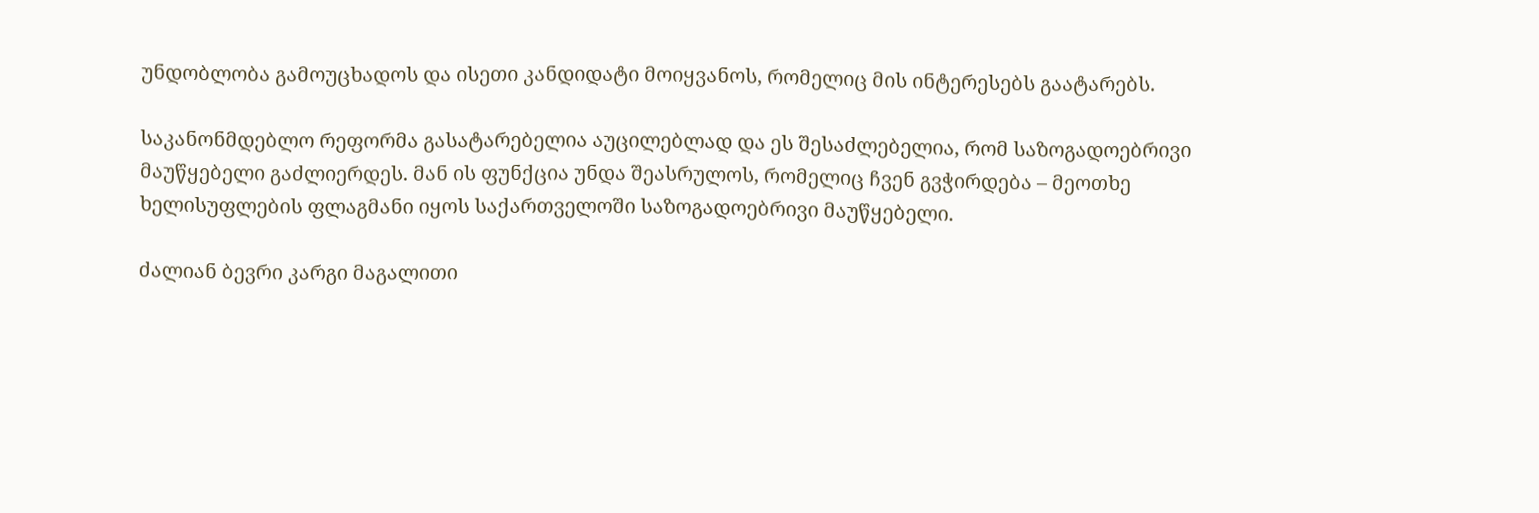უნდობლობა გამოუცხადოს და ისეთი კანდიდატი მოიყვანოს, რომელიც მის ინტერესებს გაატარებს.

საკანონმდებლო რეფორმა გასატარებელია აუცილებლად და ეს შესაძლებელია, რომ საზოგადოებრივი მაუწყებელი გაძლიერდეს. მან ის ფუნქცია უნდა შეასრულოს, რომელიც ჩვენ გვჭირდება – მეოთხე ხელისუფლების ფლაგმანი იყოს საქართველოში საზოგადოებრივი მაუწყებელი.

ძალიან ბევრი კარგი მაგალითი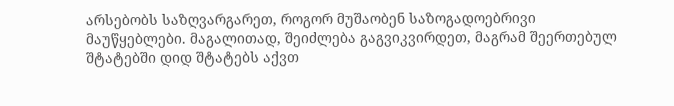არსებობს საზღვარგარეთ, როგორ მუშაობენ საზოგადოებრივი მაუწყებლები. მაგალითად, შეიძლება გაგვიკვირდეთ, მაგრამ შეერთებულ შტატებში დიდ შტატებს აქვთ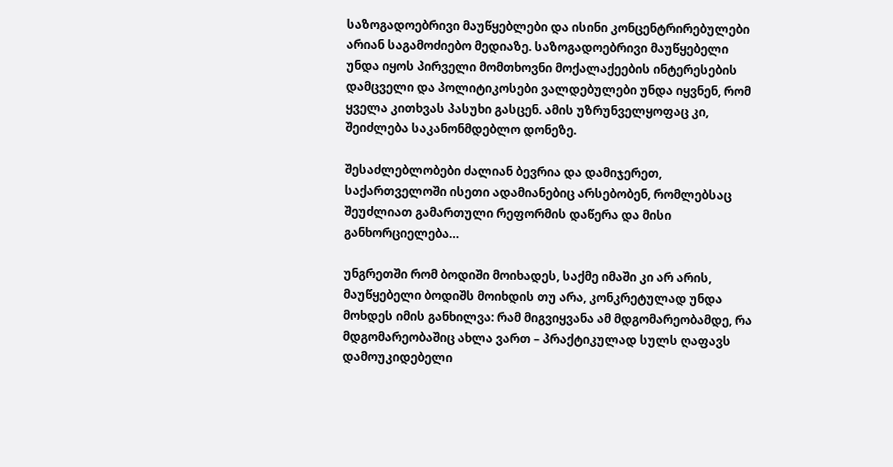საზოგადოებრივი მაუწყებლები და ისინი კონცენტრირებულები არიან საგამოძიებო მედიაზე. საზოგადოებრივი მაუწყებელი უნდა იყოს პირველი მომთხოვნი მოქალაქეების ინტერესების დამცველი და პოლიტიკოსები ვალდებულები უნდა იყვნენ, რომ ყველა კითხვას პასუხი გასცენ. ამის უზრუნველყოფაც კი, შეიძლება საკანონმდებლო დონეზე.

შესაძლებლობები ძალიან ბევრია და დამიჯერეთ, საქართველოში ისეთი ადამიანებიც არსებობენ, რომლებსაც შეუძლიათ გამართული რეფორმის დაწერა და მისი განხორციელება…

უნგრეთში რომ ბოდიში მოიხადეს, საქმე იმაში კი არ არის, მაუწყებელი ბოდიშს მოიხდის თუ არა, კონკრეტულად უნდა მოხდეს იმის განხილვა: რამ მიგვიყვანა ამ მდგომარეობამდე, რა მდგომარეობაშიც ახლა ვართ – პრაქტიკულად სულს ღაფავს დამოუკიდებელი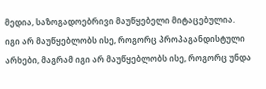მედია, საზოგადოებრივი მაუწყებელი მიტაცებულია. იგი არ მაუწყებლობს ისე, როგორც პროპაგანდისტული არხები, მაგრამ იგი არ მაუწყებლობს ისე, როგორც უნდა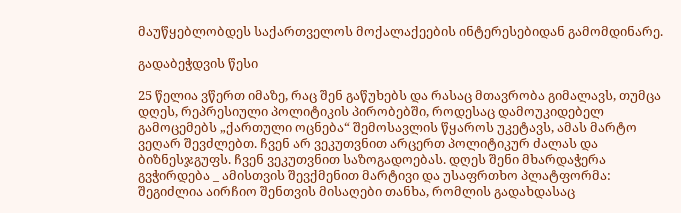მაუწყებლობდეს საქართველოს მოქალაქეების ინტერესებიდან გამომდინარე.

გადაბეჭდვის წესი

25 წელია ვწერთ იმაზე, რაც შენ გაწუხებს და რასაც მთავრობა გიმალავს, თუმცა დღეს, რეპრესიული პოლიტიკის პირობებში, როდესაც დამოუკიდებელ გამოცემებს „ქართული ოცნება“ შემოსავლის წყაროს უკეტავს, ამას მარტო ვეღარ შევძლებთ. ჩვენ არ ვეკუთვნით არცერთ პოლიტიკურ ძალას და ბიზნესჯგუფს. ჩვენ ვეკუთვნით საზოგადოებას. დღეს შენი მხარდაჭერა გვჭირდება _ ამისთვის შევქმენით მარტივი და უსაფრთხო პლატფორმა: შეგიძლია აირჩიო შენთვის მისაღები თანხა, რომლის გადახდასაც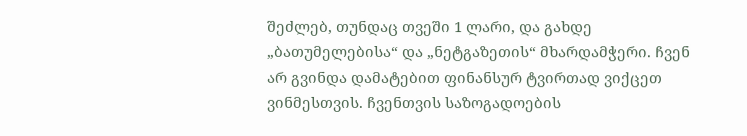შეძლებ, თუნდაც თვეში 1 ლარი, და გახდე „ბათუმელებისა“ და „ნეტგაზეთის“ მხარდამჭერი. ჩვენ არ გვინდა დამატებით ფინანსურ ტვირთად ვიქცეთ ვინმესთვის. ჩვენთვის საზოგადოების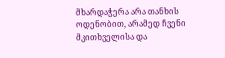მხარდაჭერა არა თანხის ოდენობით, არამედ ჩვენი მკითხველისა და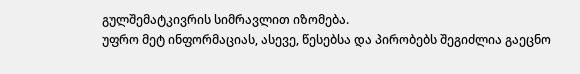გულშემატკივრის სიმრავლით იზომება.
უფრო მეტ ინფორმაციას, ასევე, წესებსა და პირობებს შეგიძლია გაეცნო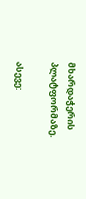მხარდაჭერის პლატფორმაზე.

ასევე: